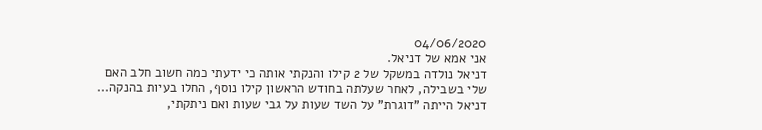04/06/2020
אני אמא של דניאל.
דניאל נולדה במשקל של 2 קילו והנקתי אותה כי ידעתי כמה חשוב חלב האם שלי בשבילה, לאחר שעלתה בחודש הראשון קילו נוסף, החלו בעיות בהנקה...
דניאל הייתה "דוגרת" על השד שעות על גבי שעות ואם ניתקתי,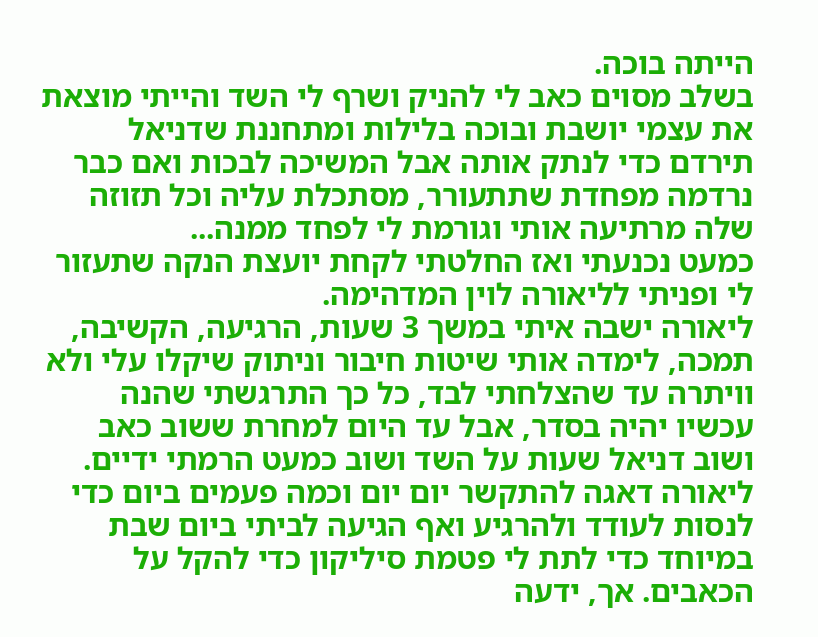הייתה בוכה.
בשלב מסוים כאב לי להניק ושרף לי השד והייתי מוצאת את עצמי יושבת ובוכה בלילות ומתחננת שדניאל תירדם כדי לנתק אותה אבל המשיכה לבכות ואם כבר נרדמה מפחדת שתתעורר, מסתכלת עליה וכל תזוזה שלה מרתיעה אותי וגורמת לי לפחד ממנה...
כמעט נכנעתי ואז החלטתי לקחת יועצת הנקה שתעזור לי ופניתי לליאורה לוין המדהימה.
ליאורה ישבה איתי במשך 3 שעות, הרגיעה, הקשיבה, תמכה, לימדה אותי שיטות חיבור וניתוק שיקלו עלי ולא וויתרה עד שהצלחתי לבד, כל כך התרגשתי שהנה עכשיו יהיה בסדר, אבל עד היום למחרת ששוב כאב ושוב דניאל שעות על השד ושוב כמעט הרמתי ידיים.
ליאורה דאגה להתקשר יום יום וכמה פעמים ביום כדי לנסות לעודד ולהרגיע ואף הגיעה לביתי ביום שבת במיוחד כדי לתת לי פטמת סיליקון כדי להקל על הכאבים. אך, ידעה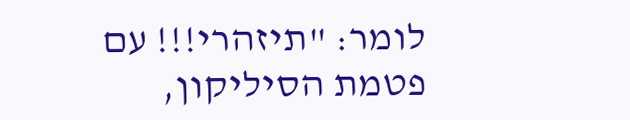לומר: "תיזהרי!!! עם פטמת הסיליקון,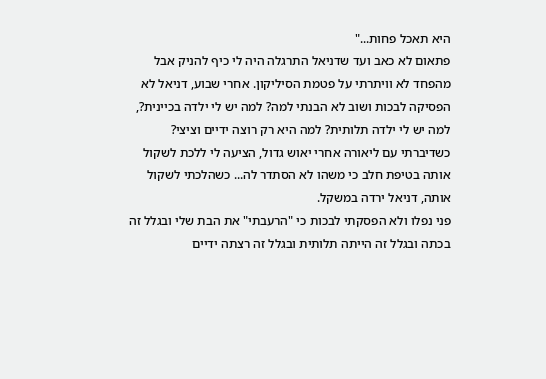היא תאכל פחות..."
פתאום לא כאב ועד שדניאל התרגלה היה לי כיף להניק אבל מהפחד לא וויתרתי על פטמת הסיליקון. אחרי שבוע, דניאל לא הפסיקה לבכות ושוב לא הבנתי למה? למה יש לי ילדה בכיינית?, למה יש לי ילדה תלותית? למה היא רק רוצה ידיים וציצי?
כשדיברתי עם ליאורה אחרי יאוש גדול, הציעה לי ללכת לשקול אותה בטיפת חלב כי משהו לא הסתדר לה... כשהלכתי לשקול אותה, דניאל ירדה במשקל.
פני נפלו ולא הפסקתי לבכות כי "הרעבתי" את הבת שלי ובגלל זה בכתה ובגלל זה הייתה תלותית ובגלל זה רצתה ידיים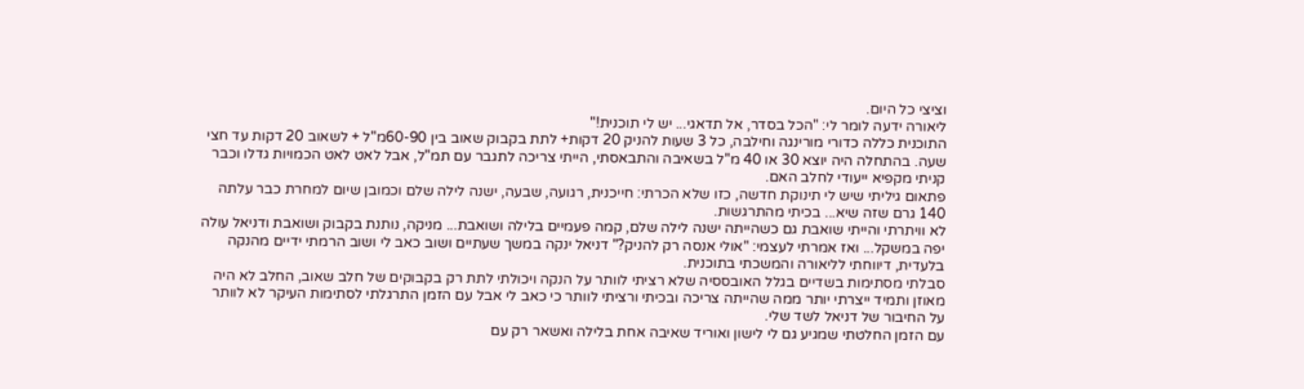וציצי כל היום.
ליאורה ידעה לומר לי: "הכל בסדר, אל תדאגי... יש לי תוכנית!"
התוכנית כללה כדורי מורינגה וחילבה, כל 3 שעות להניק 20 דקות+ לתת בקבוק שאוב בין 60-90מ"ל + לשאוב 20 דקות עד חצי שעה. בהתחלה היה יוצא 30 או 40 מ"ל בשאיבה והתבאסתי, הייתי צריכה לתגבר עם תמ"ל, אבל לאט לאט הכמויות גדלו וכבר קניתי מקפיא ייעודי לחלב האם.
פתאום גיליתי שיש לי תינוקת חדשה, כזו שלא הכרתי: חייכנית, רגועה, שבעה, ישנה לילה שלם וכמובן שיום למחרת כבר עלתה 140 גרם שזה שיא... בכיתי מהתרגשות.
לא וויתרתי והייתי שואבת גם כשהייתה ישנה לילה שלם, קמה פעמיים בלילה ושואבת... מניקה, נותנת בקבוק ושואבת ודניאל עולה יפה במשקל... ואז אמרתי לעצמי: "אולי אנסה רק להניק?" דניאל ינקה במשך שעתיים ושוב כאב לי ושוב הרמתי ידיים מהנקה בלעדית, דיווחתי לליאורה והמשכתי בתוכנית.
סבלתי מסתימות בשדיים בגלל האובססיה שלא רציתי לוותר על הנקה ויכולתי לתת רק בקבוקים של חלב שאוב, החלב לא היה מאוזן ותמיד ייצרתי יותר ממה שהייתה צריכה ובכיתי ורציתי לוותר כי כאב לי אבל עם הזמן התרגלתי לסתימות העיקר לא לוותר על החיבור של דניאל לשד שלי.
עם הזמן החלטתי שמגיע גם לי לישון ואוריד שאיבה אחת בלילה ואשאר רק עם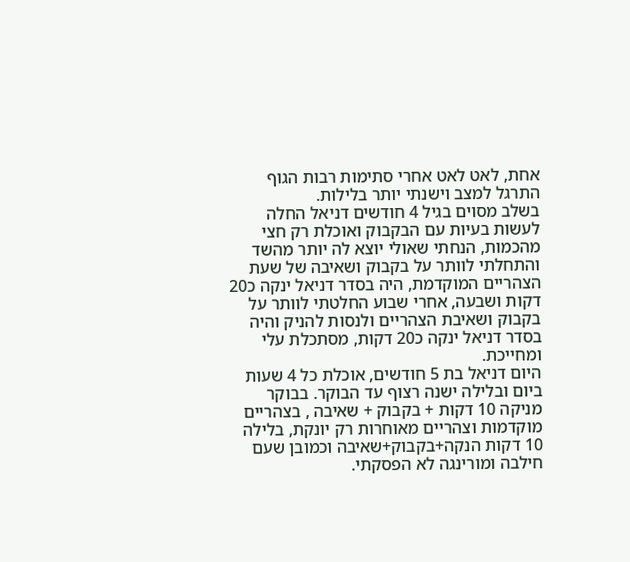אחת, לאט לאט אחרי סתימות רבות הגוף התרגל למצב וישנתי יותר בלילות.
בשלב מסוים בגיל 4 חודשים דניאל החלה לעשות בעיות עם הבקבוק ואוכלת רק חצי מהכמות, הנחתי שאולי יוצא לה יותר מהשד והתחלתי לוותר על בקבוק ושאיבה של שעת הצהריים המוקדמת, היה בסדר דניאל ינקה כ20 דקות ושבעה, אחרי שבוע החלטתי לוותר על בקבוק ושאיבת הצהריים ולנסות להניק והיה בסדר דניאל ינקה כ20 דקות, מסתכלת עלי ומחייכת.
היום דניאל בת 5 חודשים, אוכלת כל 4 שעות ביום ובלילה ישנה רצוף עד הבוקר. בבוקר מניקה 10 דקות + בקבוק + שאיבה , בצהריים מוקדמות וצהריים מאוחרות רק יונקת, בלילה 10 דקות הנקה+בקבוק+שאיבה וכמובן שעם חילבה ומורינגה לא הפסקתי.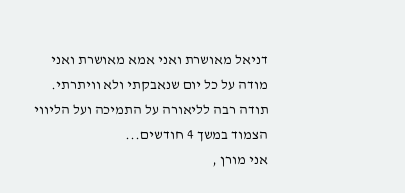דניאל מאושרת ואני אמא מאושרת ואני מודה על כל יום שנאבקתי ולא וויתרתי.
תודה רבה לליאורה על התמיכה ועל הליווי הצמוד במשך 4 חודשים...
אני מורן ,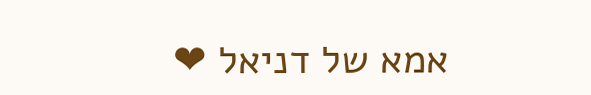אמא של דניאל ❤